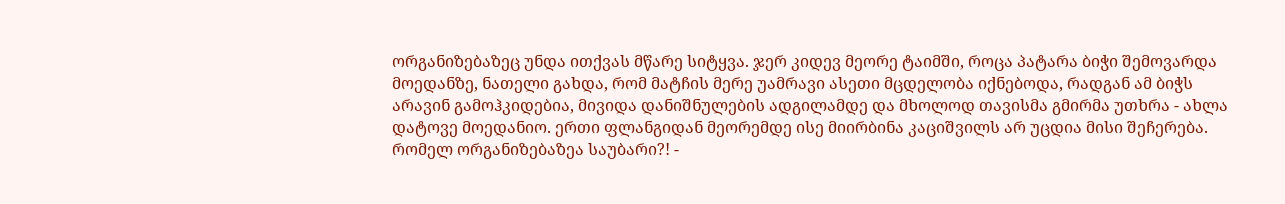ორგანიზებაზეც უნდა ითქვას მწარე სიტყვა. ჯერ კიდევ მეორე ტაიმში, როცა პატარა ბიჭი შემოვარდა მოედანზე, ნათელი გახდა, რომ მატჩის მერე უამრავი ასეთი მცდელობა იქნებოდა, რადგან ამ ბიჭს არავინ გამოჰკიდებია, მივიდა დანიშნულების ადგილამდე და მხოლოდ თავისმა გმირმა უთხრა - ახლა დატოვე მოედანიო. ერთი ფლანგიდან მეორემდე ისე მიირბინა კაციშვილს არ უცდია მისი შეჩერება. რომელ ორგანიზებაზეა საუბარი?! -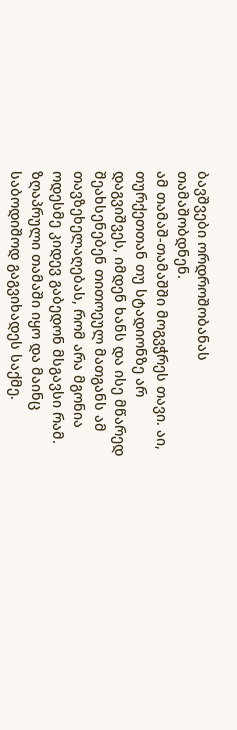ბავშვები ორდროშობანას თამაშობდნენ.
ამ თამაშ-თამაშში მოგვჭრეს თავი. აი, თურქეთთან თუ სტადიონზე არ დაგვიშვეს, იმდენ ხანს და ისე მწარედ შეახსენებენ თითოეულ მათგანს ამ თავზეხელაღებას, რომ არა მგონია ოდესმე კიდევ გაბედონ მსგავსი რამ. ზღაპრული თამაში იყო და მაინც საბოდიშოდ გაგვიხადეს საქმე.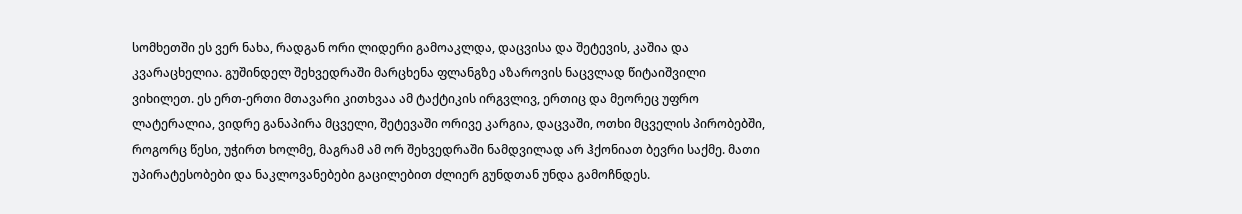სომხეთში ეს ვერ ნახა, რადგან ორი ლიდერი გამოაკლდა, დაცვისა და შეტევის, კაშია და კვარაცხელია. გუშინდელ შეხვედრაში მარცხენა ფლანგზე აზაროვის ნაცვლად წიტაიშვილი ვიხილეთ. ეს ერთ-ერთი მთავარი კითხვაა ამ ტაქტიკის ირგვლივ, ერთიც და მეორეც უფრო ლატერალია, ვიდრე განაპირა მცველი, შეტევაში ორივე კარგია, დაცვაში, ოთხი მცველის პირობებში, როგორც წესი, უჭირთ ხოლმე, მაგრამ ამ ორ შეხვედრაში ნამდვილად არ ჰქონიათ ბევრი საქმე. მათი უპირატესობები და ნაკლოვანებები გაცილებით ძლიერ გუნდთან უნდა გამოჩნდეს.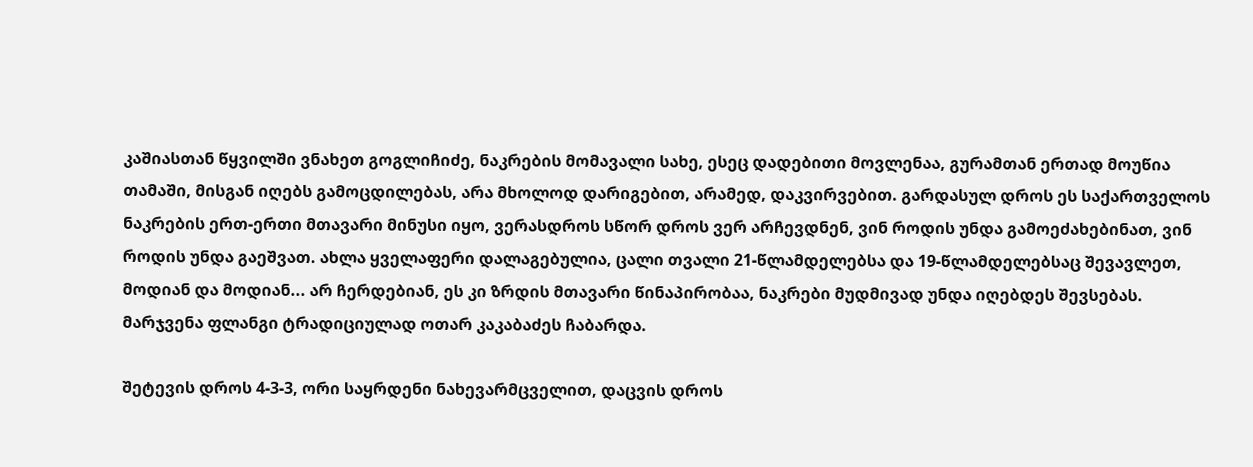კაშიასთან წყვილში ვნახეთ გოგლიჩიძე, ნაკრების მომავალი სახე, ესეც დადებითი მოვლენაა, გურამთან ერთად მოუწია თამაში, მისგან იღებს გამოცდილებას, არა მხოლოდ დარიგებით, არამედ, დაკვირვებით. გარდასულ დროს ეს საქართველოს ნაკრების ერთ-ერთი მთავარი მინუსი იყო, ვერასდროს სწორ დროს ვერ არჩევდნენ, ვინ როდის უნდა გამოეძახებინათ, ვინ როდის უნდა გაეშვათ. ახლა ყველაფერი დალაგებულია, ცალი თვალი 21-წლამდელებსა და 19-წლამდელებსაც შევავლეთ, მოდიან და მოდიან... არ ჩერდებიან, ეს კი ზრდის მთავარი წინაპირობაა, ნაკრები მუდმივად უნდა იღებდეს შევსებას. მარჯვენა ფლანგი ტრადიციულად ოთარ კაკაბაძეს ჩაბარდა.

შეტევის დროს 4-3-3, ორი საყრდენი ნახევარმცველით, დაცვის დროს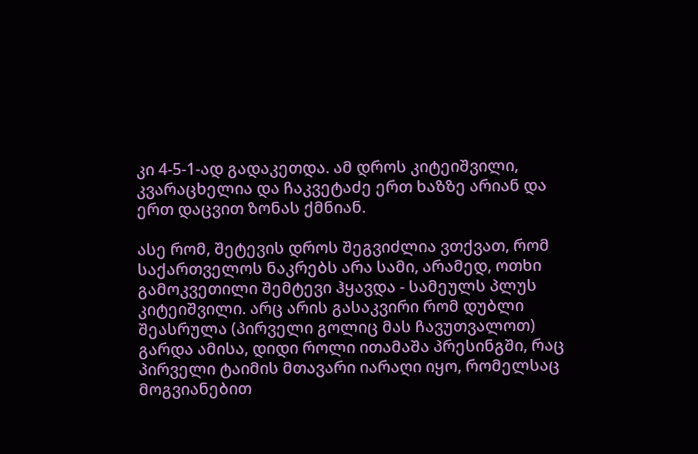კი 4-5-1-ად გადაკეთდა. ამ დროს კიტეიშვილი, კვარაცხელია და ჩაკვეტაძე ერთ ხაზზე არიან და ერთ დაცვით ზონას ქმნიან.

ასე რომ, შეტევის დროს შეგვიძლია ვთქვათ, რომ საქართველოს ნაკრებს არა სამი, არამედ, ოთხი გამოკვეთილი შემტევი ჰყავდა - სამეულს პლუს კიტეიშვილი. არც არის გასაკვირი რომ დუბლი შეასრულა (პირველი გოლიც მას ჩავუთვალოთ) გარდა ამისა, დიდი როლი ითამაშა პრესინგში, რაც პირველი ტაიმის მთავარი იარაღი იყო, რომელსაც მოგვიანებით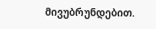მივუბრუნდებით.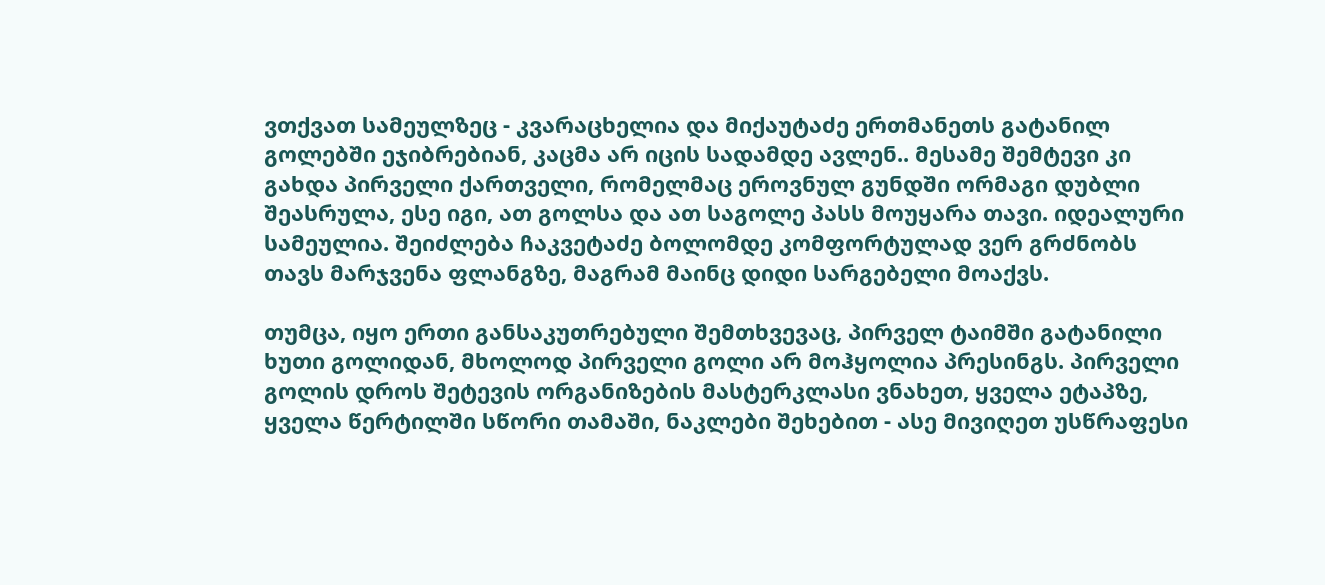ვთქვათ სამეულზეც - კვარაცხელია და მიქაუტაძე ერთმანეთს გატანილ გოლებში ეჯიბრებიან, კაცმა არ იცის სადამდე ავლენ.. მესამე შემტევი კი გახდა პირველი ქართველი, რომელმაც ეროვნულ გუნდში ორმაგი დუბლი შეასრულა, ესე იგი, ათ გოლსა და ათ საგოლე პასს მოუყარა თავი. იდეალური სამეულია. შეიძლება ჩაკვეტაძე ბოლომდე კომფორტულად ვერ გრძნობს თავს მარჯვენა ფლანგზე, მაგრამ მაინც დიდი სარგებელი მოაქვს.

თუმცა, იყო ერთი განსაკუთრებული შემთხვევაც, პირველ ტაიმში გატანილი ხუთი გოლიდან, მხოლოდ პირველი გოლი არ მოჰყოლია პრესინგს. პირველი გოლის დროს შეტევის ორგანიზების მასტერკლასი ვნახეთ, ყველა ეტაპზე, ყველა წერტილში სწორი თამაში, ნაკლები შეხებით - ასე მივიღეთ უსწრაფესი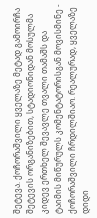შეტევა. ქოჩორაშვილი ყველაზე მეტად გამოირჩა შეტევის ორგანიზებით, სტადიონიდან მოსულმა კიდევ ერთხელ შევავლე თვალი თამაშს და ტაიმის მიწურულს კომენტატორისგან მოვისმინე - ქოჩორაშვილი ჩრდილშიაო. რეალურად, ყველაზე დიდი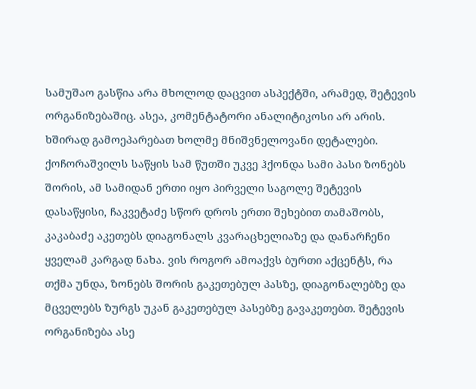სამუშაო გასწია არა მხოლოდ დაცვით ასპექტში, არამედ, შეტევის ორგანიზებაშიც. ასეა, კომენტატორი ანალიტიკოსი არ არის. ხშირად გამოეპარებათ ხოლმე მნიშვნელოვანი დეტალები.
ქოჩორაშვილს საწყის სამ წუთში უკვე ჰქონდა სამი პასი ზონებს შორის, ამ სამიდან ერთი იყო პირველი საგოლე შეტევის დასაწყისი, ჩაკვეტაძე სწორ დროს ერთი შეხებით თამაშობს, კაკაბაძე აკეთებს დიაგონალს კვარაცხელიაზე და დანარჩენი ყველამ კარგად ნახა. ვის როგორ ამოაქვს ბურთი აქცენტს, რა თქმა უნდა, ზონებს შორის გაკეთებულ პასზე, დიაგონალებზე და მცველებს ზურგს უკან გაკეთებულ პასებზე გავაკეთებთ. შეტევის ორგანიზება ასე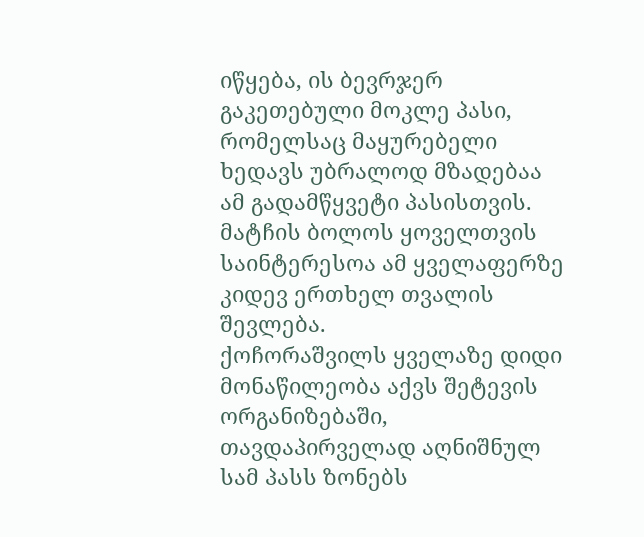იწყება, ის ბევრჯერ გაკეთებული მოკლე პასი, რომელსაც მაყურებელი ხედავს უბრალოდ მზადებაა ამ გადამწყვეტი პასისთვის. მატჩის ბოლოს ყოველთვის საინტერესოა ამ ყველაფერზე კიდევ ერთხელ თვალის შევლება.
ქოჩორაშვილს ყველაზე დიდი მონაწილეობა აქვს შეტევის ორგანიზებაში, თავდაპირველად აღნიშნულ სამ პასს ზონებს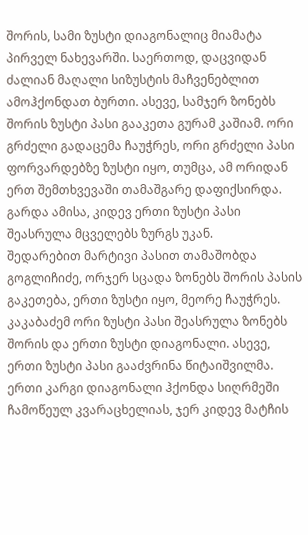შორის, სამი ზუსტი დიაგონალიც მიამატა პირველ ნახევარში. საერთოდ, დაცვიდან ძალიან მაღალი სიზუსტის მაჩვენებლით ამოჰქონდათ ბურთი. ასევე, სამჯერ ზონებს შორის ზუსტი პასი გააკეთა გურამ კაშიამ. ორი გრძელი გადაცემა ჩაუჭრეს, ორი გრძელი პასი ფორვარდებზე ზუსტი იყო, თუმცა, ამ ორიდან ერთ შემთხვევაში თამაშგარე დაფიქსირდა. გარდა ამისა, კიდევ ერთი ზუსტი პასი შეასრულა მცველებს ზურგს უკან.
შედარებით მარტივი პასით თამაშობდა გოგლიჩიძე, ორჯერ სცადა ზონებს შორის პასის გაკეთება, ერთი ზუსტი იყო, მეორე ჩაუჭრეს. კაკაბაძემ ორი ზუსტი პასი შეასრულა ზონებს შორის და ერთი ზუსტი დიაგონალი. ასევე, ერთი ზუსტი პასი გააძვრინა წიტაიშვილმა. ერთი კარგი დიაგონალი ჰქონდა სიღრმეში ჩამოწეულ კვარაცხელიას, ჯერ კიდევ მატჩის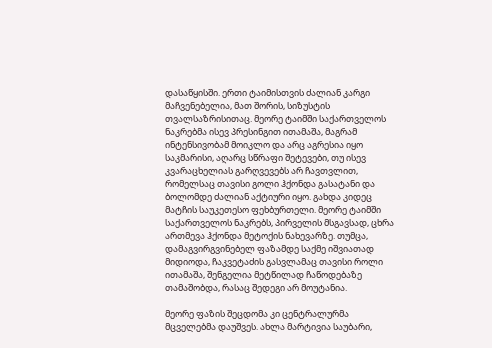დასაწყისში. ერთი ტაიმისთვის ძალიან კარგი მაჩვენებელია, მათ შორის, სიზუსტის თვალსაზრისითაც. მეორე ტაიმში საქართველოს ნაკრებმა ისევ პრესინგით ითამაშა, მაგრამ ინტენსივობამ მოიკლო და არც აგრესია იყო საკმარისი, აღარც სწრაფი შეტევები, თუ ისევ კვარაცხელიას გარღვევებს არ ჩავთვლით, რომელსაც თავისი გოლი ჰქონდა გასატანი და ბოლომდე ძალიან აქტიური იყო. გახდა კიდეც მატჩის საუკეთესო ფეხბურთელი. მეორე ტაიმში საქართველოს ნაკრებს, პირველის მსგავსად, ცხრა ართმევა ჰქონდა მეტოქის ნახევარზე. თუმცა, დამაგვირგვინებელ ფაზამდე საქმე იშვიათად მიდიოდა, ჩაკვეტაძის გასვლამაც თავისი როლი ითამაშა, შენგელია მეტწილად ჩაწოდებაზე თამაშობდა, რასაც შედეგი არ მოუტანია.

მეორე ფაზის შეცდომა კი ცენტრალურმა მცველებმა დაუშვეს. ახლა მარტივია საუბარი,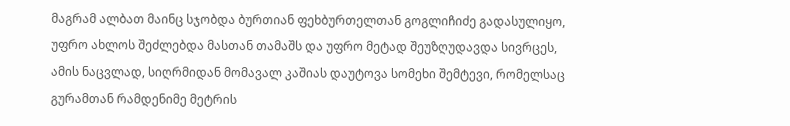მაგრამ ალბათ მაინც სჯობდა ბურთიან ფეხბურთელთან გოგლიჩიძე გადასულიყო, უფრო ახლოს შეძლებდა მასთან თამაშს და უფრო მეტად შეუზღუდავდა სივრცეს, ამის ნაცვლად, სიღრმიდან მომავალ კაშიას დაუტოვა სომეხი შემტევი, რომელსაც გურამთან რამდენიმე მეტრის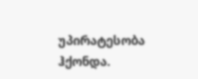უპირატესობა ჰქონდა.